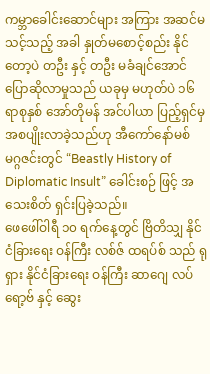ကမ္ဘာခေါင်းဆောင်များ အကြား အဆင်မသင့်သည့် အခါ နှုတ်မစောင့်စည်း နိုင်တော့ပဲ တဦး နှင့် တဦး မခံချင်အောင် ပြောဆိုလာမှုသည် ယခုမှ မဟုတ်ပဲ ၁၆ ရာစုနှစ် အော်တိုမန် အင်ပါယာ ပြည့်ရှင်မှ အစပျိုးလာခဲ့သည်ဟု အီကော်နော်မစ် မဂ္ဂဇင်းတွင် “Beastly History of Diplomatic Insult” ခေါင်းစဉ် ဖြင့် အသေးစိတ် ရှင်းပြခဲ့သည်။
ဖေဖေါ်ဝါရီ ၁၀ ရက်နေ့တွင် ဗြိတိသျှ နိုင်ငံခြားရေး ဝန်ကြီး လစ်ဇ် ထရပ်စ် သည် ရုရှား နိုင်ငံခြားရေး ဝန်ကြီး ဆာဂျေ လပ်ရော့ဗ် နှင့် ဆွေး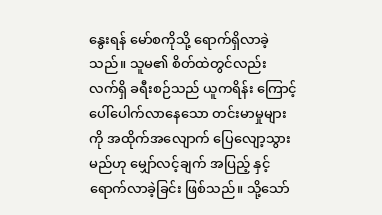နွေးရန် မော်စကိုသို့ ရောက်ရှိလာခဲ့သည်။ သူမ၏ စိတ်ထဲတွင်လည်း လက်ရှိ ခရီးစဉ်သည် ယူကရိန်း ကြောင့် ပေါ်ပေါက်လာနေသော တင်းမာမှုများကို အထိုက်အလျောက် ပြေလျော့သွားမည်ဟု မျှော်လင့်ချက် အပြည့် နှင့် ရောက်လာခဲ့ခြင်း ဖြစ်သည်။ သို့သော်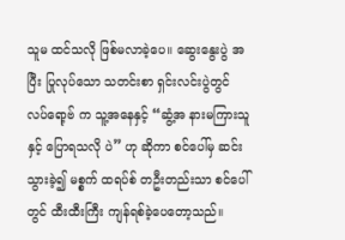သူမ ထင်သလို ဖြစ်မလာခဲ့ပေ။ ဆွေးနွေးပွဲ အပြီး ပြုလုပ်သော သတင်းစာ ရှင်းလင်းပွဲတွင် လပ်ရော့ဗ် က သူ့အနေနှင့် “ဆွံ့အ နားမကြားသူနှင့် ပြောရသလို ပဲ” ဟု ဆိုကာ စင်ပေါ်မှ ဆင်းသွားခဲ့၍ မစ္စက် ထရပ်စ် တဦးတည်းသာ စင်ပေါ်တွင် ထီးထီးကြီး ကျန်ရစ်ခဲ့ပေတော့သည်။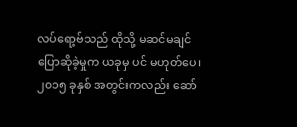လပ်ရော့ဗ်သည် ထိုသို့ မဆင်မချင် ပြောဆိုခဲ့မှုက ယခုမှ ပင် မဟုတ်ပေ၊ ၂၀၁၅ ခုနှစ် အတွင်းကလည်း ဆော်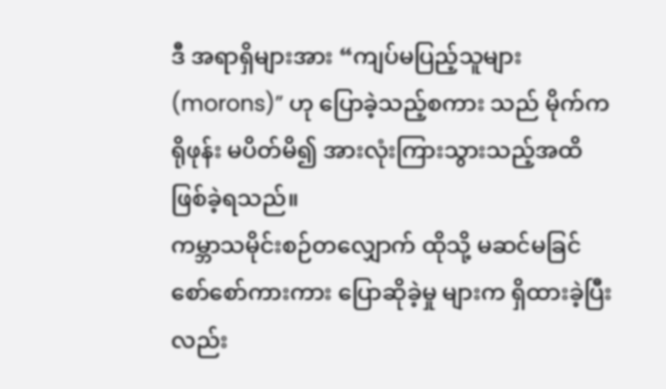ဒီ အရာရှိများအား “ကျပ်မပြည့်သူများ (morons)” ဟု ပြောခဲ့သည့်စကား သည် မိုက်ကရိုဖုန်း မပိတ်မိ၍ အားလုံးကြားသွားသည့်အထိ ဖြစ်ခဲ့ရသည်။
ကမ္ဘာသမိုင်းစဉ်တလျှောက် ထိုသို့ မဆင်မခြင် စော်စော်ကားကား ပြောဆိုခဲ့မှု များက ရှိထားခဲ့ပြီးလည်း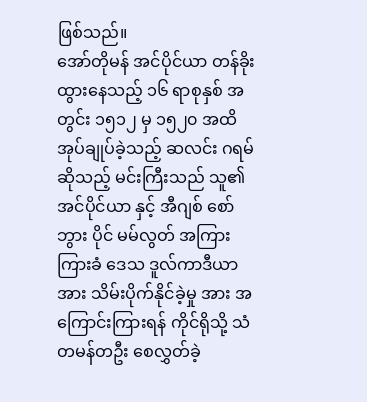ဖြစ်သည်။
အော်တိုမန် အင်ပိုင်ယာ တန်ခိုးထွားနေသည့် ၁၆ ရာစုနှစ် အတွင်း ၁၅၁၂ မှ ၁၅၂၀ အထိ အုပ်ချုပ်ခဲ့သည့် ဆလင်း ဂရမ် ဆိုသည့် မင်းကြီးသည် သူ၏ အင်ပိုင်ယာ နှင့် အီဂျစ် စော်ဘွား ပိုင် မမ်လွတ် အကြား ကြားခံ ဒေသ ဒူလ်ကာဒီယာ အား သိမ်းပိုက်နိုင်ခဲ့မှု အား အကြောင်းကြားရန် ကိုင်ရိုသို့ သံတမန်တဦး စေလွှတ်ခဲ့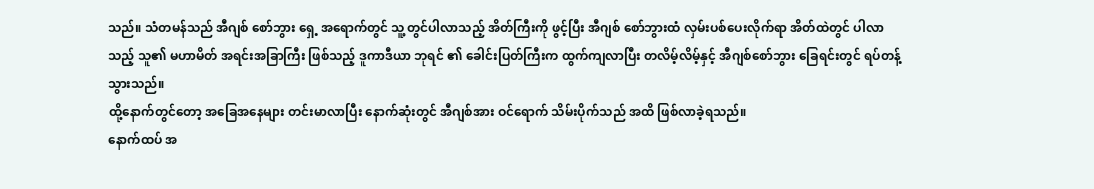သည်။ သံတမန်သည် အီဂျစ် စော်ဘွား ရှေ့ အရောက်တွင် သူ့တွင်ပါလာသည့် အိတ်ကြီးကို ဖွင့်ပြီး အီဂျစ် စော်ဘွားထံ လှမ်းပစ်ပေးလိုက်ရာ အိတ်ထဲတွင် ပါလာသည့် သူ၏ မဟာမိတ် အရင်းအခြာကြီး ဖြစ်သည့် ဒူကာဒီယာ ဘုရင် ၏ ခေါင်းပြတ်ကြီးက ထွက်ကျလာပြီး တလိမ့်လိမ့်နှင့် အီဂျစ်စော်ဘွား ခြေရင်းတွင် ရပ်တန့်သွားသည်။
ထို့နောက်တွင်တော့ အခြေအနေများ တင်းမာလာပြီး နောက်ဆုံးတွင် အီဂျစ်အား ဝင်ရောက် သိမ်းပိုက်သည် အထိ ဖြစ်လာခဲ့ရသည်။
နောက်ထပ် အ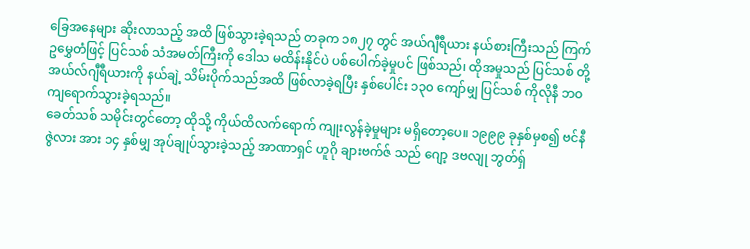ခြေအနေများ ဆိုးလာသည့် အထိ ဖြစ်သွားခဲ့ရသည် တခုက ၁၈၂၇ တွင် အယ်ဂျီရီယား နယ်စားကြီးသည် ကြက်ဥမွှေတံဖြင့် ပြင်သစ် သံအမတ်ကြီးကို ဒေါသ မထိန်းနိုင်ပဲ ပစ်ပေါက်ခဲ့မှုပင် ဖြစ်သည်၊ ထိုအမှုသည် ပြင်သစ် တို့ အယ်လ်ဂျီရီယားကို နယ်ချဲ့ သိမ်းပိုက်သည်အထိ ဖြစ်လာခဲ့ရပြီး နှစ်ပေါင်း ၁၃၀ ကျော်မျှ ပြင်သစ် ကိုလိုနီ ဘဝ ကျရောက်သွားခဲ့ရသည်။
ခေတ်သစ် သမိုင်းတွင်တော့ ထိုသို့ ကိုယ်ထိလက်ရောက် ကျုးလွန်ခဲ့မှုများ မရှိတော့ပေ။ ၁၉၉၉ ခုနှစ်မှစ၍ ဗင်နီဇွဲလား အား ၁၄ နှစ်မျှ အုပ်ချုပ်သွားခဲ့သည့် အာဏာရှင် ဟူဂို ချားဗက်ဇ် သည် ဂျော့ ဒဗလျု ဘွတ်ရှ်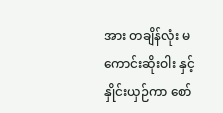အား တချိန်လုံး မကောင်းဆိုးဝါး နှင့် နှိုင်းယှဉ်ကာ စော်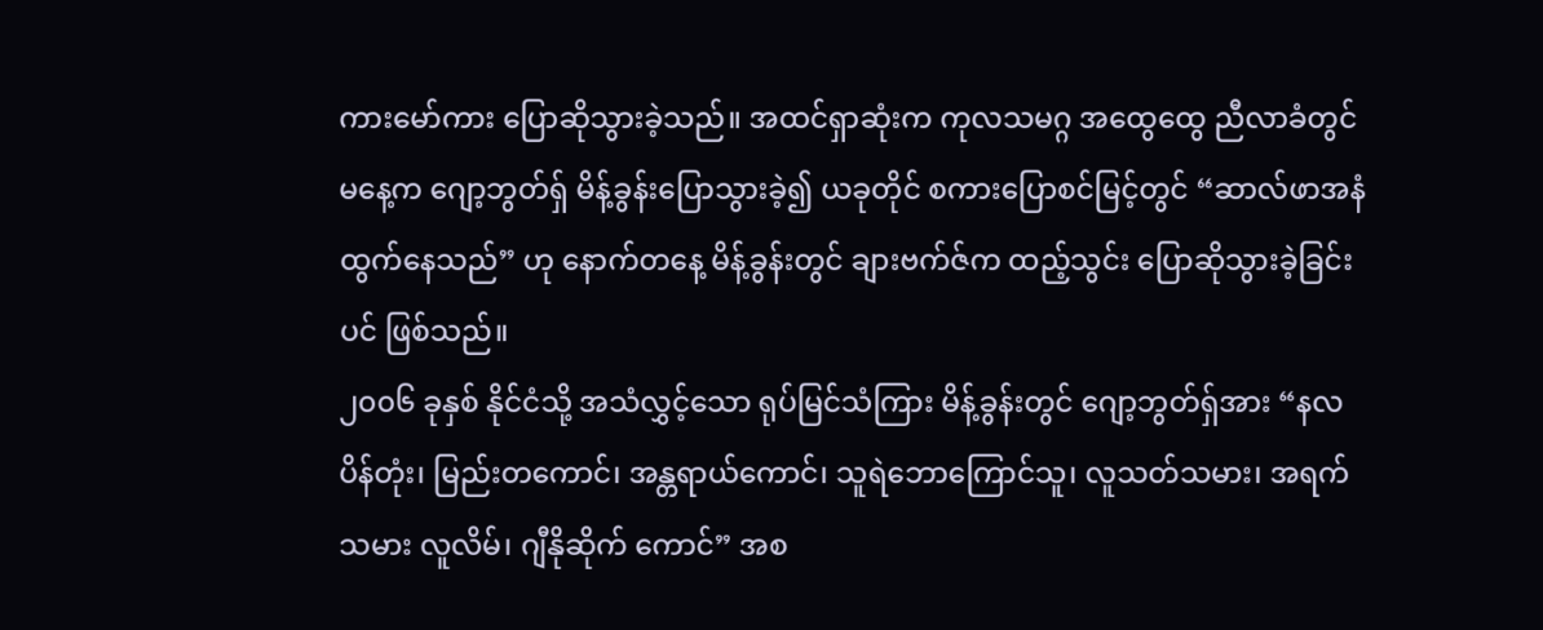ကားမော်ကား ပြောဆိုသွားခဲ့သည်။ အထင်ရှာဆုံးက ကုလသမဂ္ဂ အထွေထွေ ညီလာခံတွင် မနေ့က ဂျော့ဘွတ်ရှ် မိန့်ခွန်းပြောသွားခဲ့၍ ယခုတိုင် စကားပြောစင်မြင့်တွင် “ဆာလ်ဖာအနံ ထွက်နေသည်” ဟု နောက်တနေ့ မိန့်ခွန်းတွင် ချားဗက်ဇ်က ထည့်သွင်း ပြောဆိုသွားခဲ့ခြင်းပင် ဖြစ်သည်။
၂၀၀၆ ခုနှစ် နိုင်ငံသို့ အသံလွှင့်သော ရုပ်မြင်သံကြား မိန့်ခွန်းတွင် ဂျော့ဘွတ်ရှ်အား “နလပိန်တုံး၊ မြည်းတကောင်၊ အန္တရာယ်ကောင်၊ သူရဲဘောကြောင်သူ၊ လူသတ်သမား၊ အရက်သမား လူလိမ်၊ ဂျီနိုဆိုက် ကောင်” အစ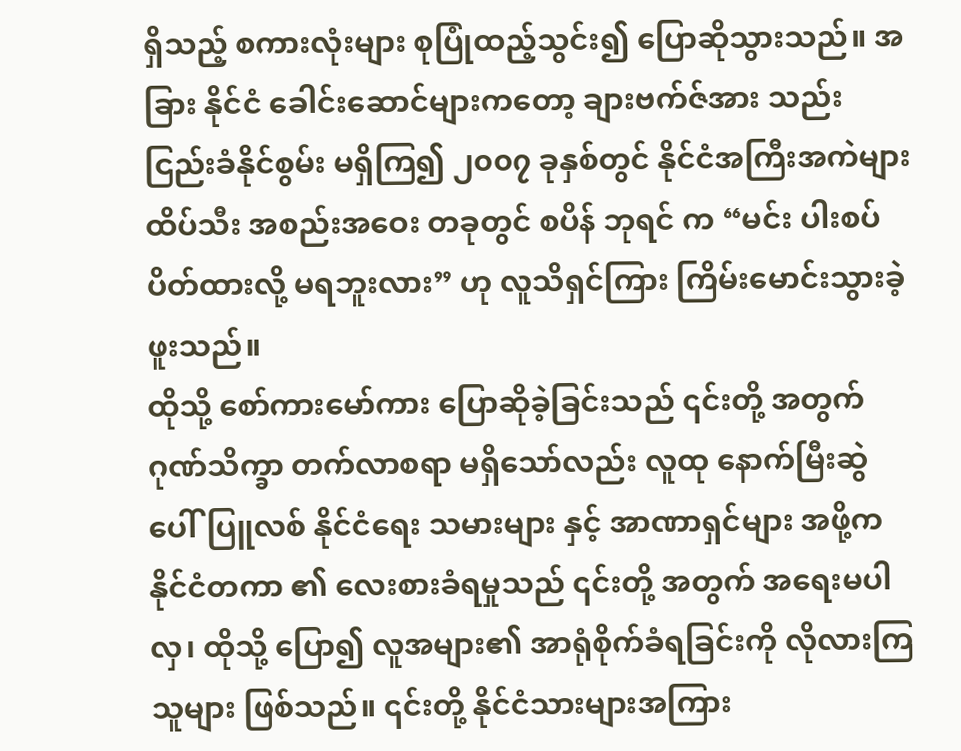ရှိသည့် စကားလုံးများ စုပြုံထည့်သွင်း၍ ပြောဆိုသွားသည်။ အခြား နိုင်ငံ ခေါင်းဆောင်များကတော့ ချားဗက်ဇ်အား သည်းငြည်းခံနိုင်စွမ်း မရှိကြ၍ ၂၀၀၇ ခုနှစ်တွင် နိုင်ငံအကြီးအကဲများ ထိပ်သီး အစည်းအဝေး တခုတွင် စပိန် ဘုရင် က “မင်း ပါးစပ် ပိတ်ထားလို့ မရဘူးလား” ဟု လူသိရှင်ကြား ကြိမ်းမောင်းသွားခဲ့ဖူးသည်။
ထိုသို့ စော်ကားမော်ကား ပြောဆိုခဲ့ခြင်းသည် ၎င်းတို့ အတွက် ဂုဏ်သိက္ခာ တက်လာစရာ မရှိသော်လည်း လူထု နောက်မြီးဆွဲ ပေါ်ပြူလစ် နိုင်ငံရေး သမားများ နှင့် အာဏာရှင်များ အဖို့က နိုင်ငံတကာ ၏ လေးစားခံရမှုသည် ၎င်းတို့ အတွက် အရေးမပါလှ၊ ထိုသို့ ပြော၍ လူအများ၏ အာရုံစိုက်ခံရခြင်းကို လိုလားကြသူများ ဖြစ်သည်။ ၎င်းတို့ နိုင်ငံသားများအကြား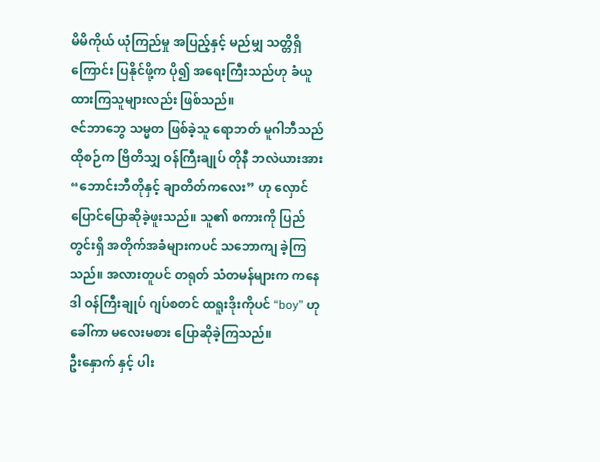မိမိကိုယ် ယုံကြည်မှု အပြည့်နှင့် မည်မျှ သတ္တိရှိကြောင်း ပြနိုင်ဖို့က ပို၍ အရေးကြီးသည်ဟု ခံယူထားကြသူများလည်း ဖြစ်သည်။
ဇင်ဘာဘွေ သမ္မတ ဖြစ်ခဲ့သူ ရောဘတ် မူဂါဘီသည် ထိုစဉ်က ဗြိတိသျှ ဝန်ကြီးချုပ် တိုနီ ဘလဲယားအား “ဘောင်းဘီတိုနှင့် ချာတိတ်ကလေး” ဟု လှောင်ပြောင်ပြောဆိုခဲ့ဖူးသည်။ သူ၏ စကားကို ပြည်တွင်းရှိ အတိုက်အခံများကပင် သဘောကျ ခဲ့ကြသည်။ အလားတူပင် တရုတ် သံတမန်များက ကနေဒါ ဝန်ကြီးချုပ် ဂျပ်စတင် ထရူးဒိုးကိုပင် “boy” ဟု ခေါ်ကာ မလေးမစား ပြောဆိုခဲ့ကြသည်။
ဦးနှောက် နှင့် ပါး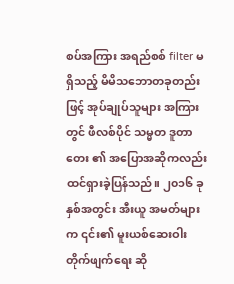စပ်အကြား အရည်စစ် filter မရှိသည့် မိမိသဘောတခုတည်းဖြင့် အုပ်ချုပ်သူများ အကြားတွင် ဖီလစ်ပိုင် သမ္မတ ဒူတာတေး ၏ အပြောအဆိုကလည်း ထင်ရှားခဲ့ပြန်သည်။ ၂၀၁၆ ခုနှစ်အတွင်း အီးယူ အမတ်များက ၎င်း၏ မူးယစ်ဆေးဝါး တိုက်ဖျက်ရေး ဆို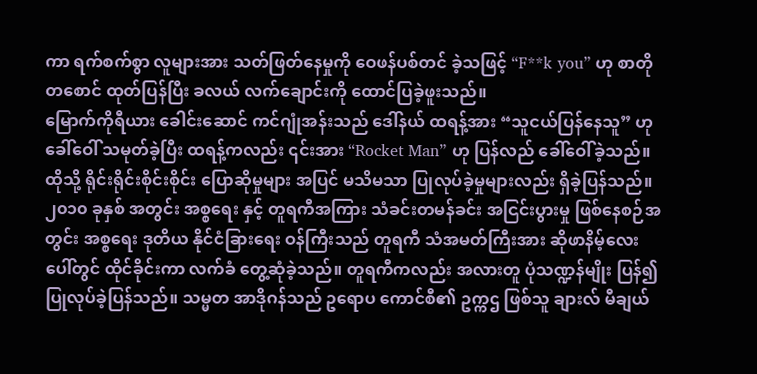ကာ ရက်စက်စွာ လူများအား သတ်ဖြတ်နေမှုကို ဝေဖန်ပစ်တင် ခဲ့သဖြင့် “F**k you” ဟု စာတိုတစောင် ထုတ်ပြန်ပြီး ခလယ် လက်ချောင်းကို ထောင်ပြခဲ့ဖူးသည်။
မြောက်ကိုရီယား ခေါင်းဆောင် ကင်ဂျုံအန်းသည် ဒေါ်နယ် ထရန့်အား “သူငယ်ပြန်နေသူ” ဟု ခေါ်ဝေါ် သမုတ်ခဲ့ပြီး ထရန့်ကလည်း ၎င်းအား “Rocket Man” ဟု ပြန်လည် ခေါ်ဝေါ်ခဲ့သည်။
ထိုသို့ ရိုင်းရိုင်းစိုင်းစိုင်း ပြောဆိုမှုများ အပြင် မသိမသာ ပြုလုပ်ခဲ့မှုများလည်း ရှိခဲ့ပြန်သည်။
၂၀၁၀ ခုနှစ် အတွင်း အစ္စရေး နှင့် တူရကီအကြား သံခင်းတမန်ခင်း အငြင်းပွားမှု ဖြစ်နေစဉ်အတွင်း အစ္စရေး ဒုတိယ နိုင်ငံခြားရေး ဝန်ကြီးသည် တူရကီ သံအမတ်ကြီးအား ဆိုဖာနိမ့်လေးပေါ်တွင် ထိုင်ခိုင်းကာ လက်ခံ တွေ့ဆုံခဲ့သည်။ တူရကီကလည်း အလားတူ ပုံသဏ္ဍန်မျိုး ပြန်၍ ပြုလုပ်ခဲ့ပြန်သည်။ သမ္မတ အာဒိုဂန်သည် ဥရောပ ကောင်စီ၏ ဥက္ကဌ ဖြစ်သူ ချားလ် မီချယ်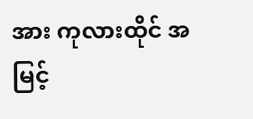အား ကုလားထိုင် အမြင့်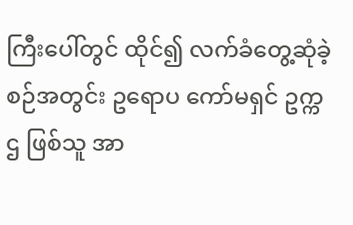ကြီးပေါ်တွင် ထိုင်၍ လက်ခံတွေ့ဆုံခဲ့စဉ်အတွင်း ဥရောပ ကော်မရှင် ဥက္ကဌ ဖြစ်သူ အာ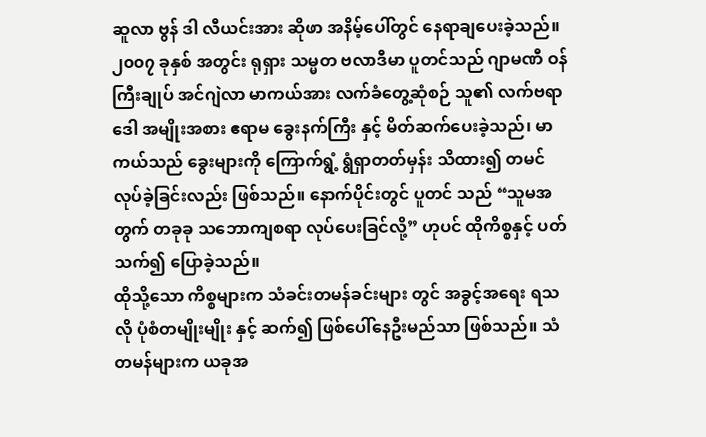ဆူလာ ဗွန် ဒါ လီယင်းအား ဆိုဖာ အနိမ့်ပေါ်တွင် နေရာချပေးခဲ့သည်။
၂၀၀၇ ခုနှစ် အတွင်း ရုရှား သမ္မတ ဗလာဒီမာ ပူတင်သည် ဂျာမဏီ ဝန်ကြီးချုပ် အင်ဂျဲလာ မာကယ်အား လက်ခံတွေ့ဆုံစဉ် သူ၏ လက်ဗရာဒေါ အမျိုးအစား ဧရာမ ခွေးနက်ကြီး နှင့် မိတ်ဆက်ပေးခဲ့သည်၊ မာကယ်သည် ခွေးများကို ကြောက်ရွံ့ ရွံရှာတတ်မှန်း သိထား၍ တမင် လုပ်ခဲ့ခြင်းလည်း ဖြစ်သည်။ နောက်ပိုင်းတွင် ပူတင် သည် “သူမအတွက် တခုခု သဘောကျစရာ လုပ်ပေးခြင်လို့” ဟုပင် ထိုကိစ္စနှင့် ပတ်သက်၍ ပြောခဲ့သည်။
ထိုသို့သော ကိစ္စများက သံခင်းတမန်ခင်းများ တွင် အခွင့်အရေး ရသလို ပုံစံတမျိုးမျိုး နှင့် ဆက်၍ ဖြစ်ပေါ်နေဦးမည်သာ ဖြစ်သည်။ သံတမန်များက ယခုအ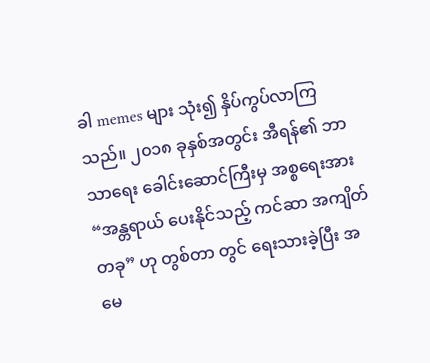ခါ memes များ သုံး၍ နှိပ်ကွပ်လာကြသည်။ ၂၀၁၈ ခုနှစ်အတွင်း အီရန်၏ ဘာသာရေး ခေါင်းဆောင်ကြီးမှ အစ္စရေးအား “အန္တရာယ် ပေးနိုင်သည့် ကင်ဆာ အကျိတ်တခု” ဟု တွစ်တာ တွင် ရေးသားခဲ့ပြီး အမေ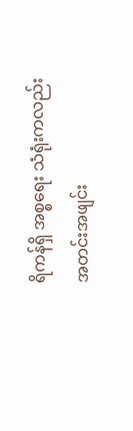ရိကန်ရှိ အစ္စရေး သံရုံးကလည်း အတင်းအဖျင်း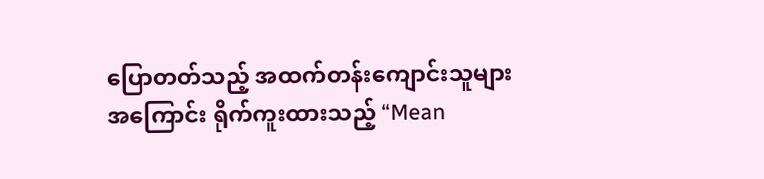ပြောတတ်သည့် အထက်တန်းကျောင်းသူများ အကြောင်း ရိုက်ကူးထားသည့် “Mean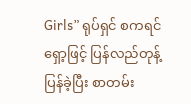Girls” ရုပ်ရှင် စကရင်ရှော့ဖြင့် ပြန်လည်တုန့်ပြန်ခဲ့ပြီး စာတမ်း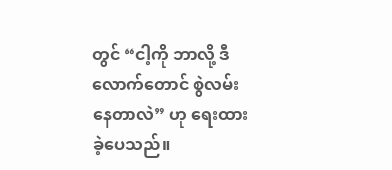တွင် “ငါ့ကို ဘာလို့ ဒီလောက်တောင် စွဲလမ်းနေတာလဲ” ဟု ရေးထားခဲ့ပေသည်။